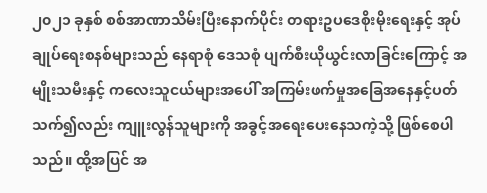၂၀၂၁ ခုနှစ် စစ်အာဏာသိမ်းပြီးနောက်ပိုင်း တရားဥပဒေစိုးမိုးရေးနှင့် အုပ်ချုပ်ရေးစနစ်များသည် နေရာစုံ ဒေသစုံ ပျက်စီးယိုယွင်းလာခြင်းကြောင့် အမျိုးသမီးနှင့် ကလေးသူငယ်များအပေါ် အကြမ်းဖက်မှုအခြေအနေနှင့်ပတ်သက်၍လည်း ကျူးလွန်သူများကို အခွင့်အရေးပေးနေသကဲ့သို့ ဖြစ်စေပါသည်။ ထို့အပြင် အ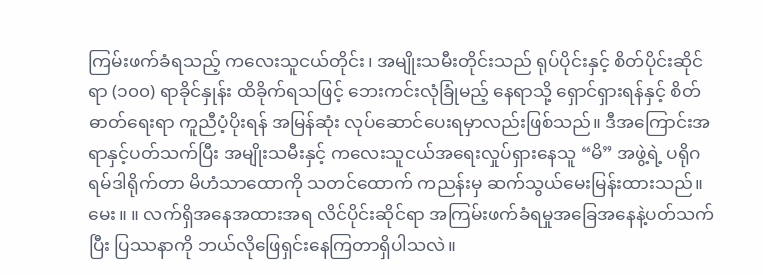ကြမ်းဖက်ခံရသည့် ကလေးသူငယ်တိုင်း၊ အမျိုးသမီးတိုင်းသည် ရုပ်ပိုင်းနှင့် စိတ်ပိုင်းဆိုင်ရာ (၁၀၀) ရာခိုင်နှုန်း ထိခိုက်ရသဖြင့် ဘေးကင်းလုံခြုံမည့် နေရာသို့ ရှောင်ရှားရန်နှင့် စိတ်ဓာတ်ရေးရာ ကူညီပံ့ပိုးရန် အမြန်ဆုံး လုပ်ဆောင်ပေးရမှာလည်းဖြစ်သည်။ ဒီအကြောင်းအရာနှင့်ပတ်သက်ပြီး အမျိုးသမီးနှင့် ကလေးသူငယ်အရေးလှုပ်ရှားနေသူ “မိ” အဖွဲ့ရဲ့ ပရိုဂရမ်ဒါရိုက်တာ မိဟံသာထောကို သတင်ထောက် ကညန်းမှ ဆက်သွယ်မေးမြန်းထားသည်။
မေး။ ။ လက်ရှိအနေအထားအရ လိင်ပိုင်းဆိုင်ရာ အကြမ်းဖက်ခံရမှုအခြေအနေနဲ့ပတ်သက်ပြီး ပြဿနာကို ဘယ်လိုဖြေရှင်းနေကြတာရှိပါသလဲ။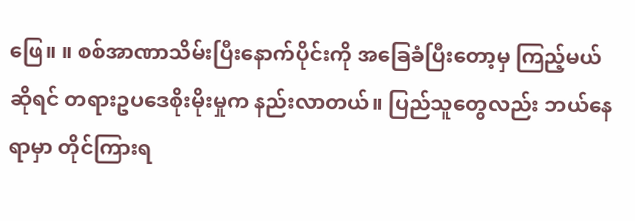ဖြေ။ ။ စစ်အာဏာသိမ်းပြီးနောက်ပိုင်းကို အခြေခံပြီးတော့မှ ကြည့်မယ်ဆိုရင် တရားဥပဒေစိုးမိုးမှုက နည်းလာတယ်။ ပြည်သူတွေလည်း ဘယ်နေရာမှာ တိုင်ကြားရ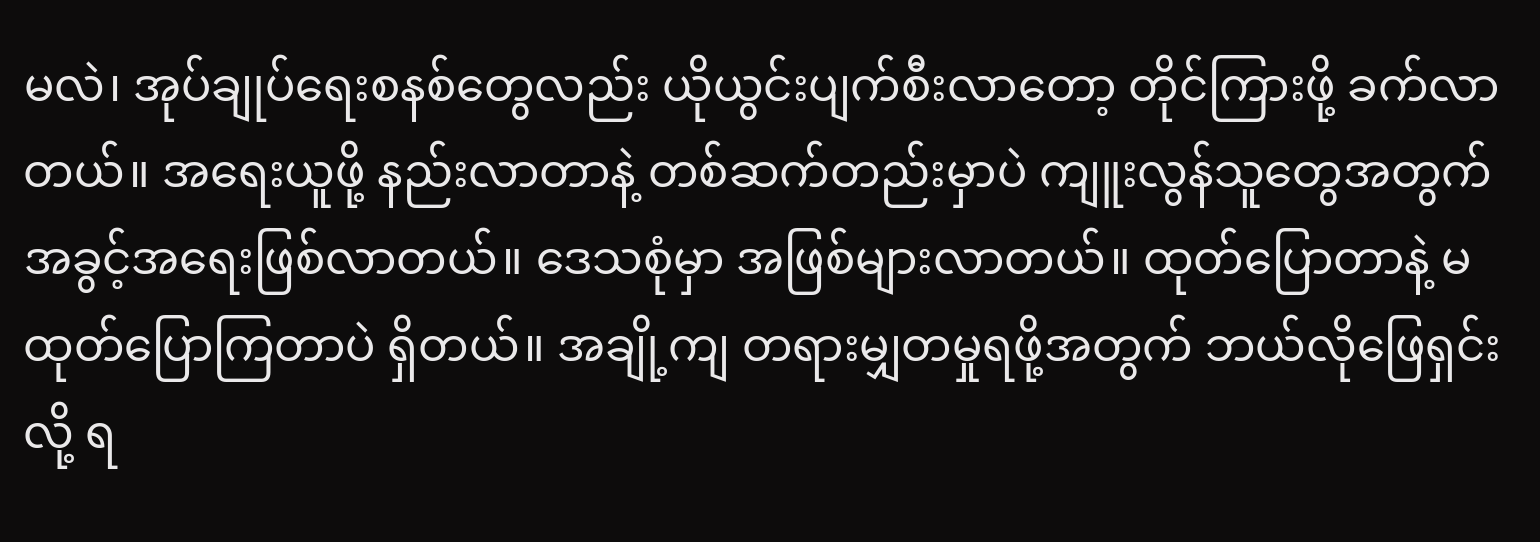မလဲ၊ အုပ်ချုပ်ရေးစနစ်တွေလည်း ယိုယွင်းပျက်စီးလာတော့ တိုင်ကြားဖို့ ခက်လာတယ်။ အရေးယူဖို့ နည်းလာတာနဲ့ တစ်ဆက်တည်းမှာပဲ ကျူးလွန်သူတွေအတွက် အခွင့်အရေးဖြစ်လာတယ်။ ဒေသစုံမှာ အဖြစ်များလာတယ်။ ထုတ်ပြောတာနဲ့ မထုတ်ပြောကြတာပဲ ရှိတယ်။ အချို့ကျ တရားမျှတမှုရဖို့အတွက် ဘယ်လိုဖြေရှင်းလို့ ရ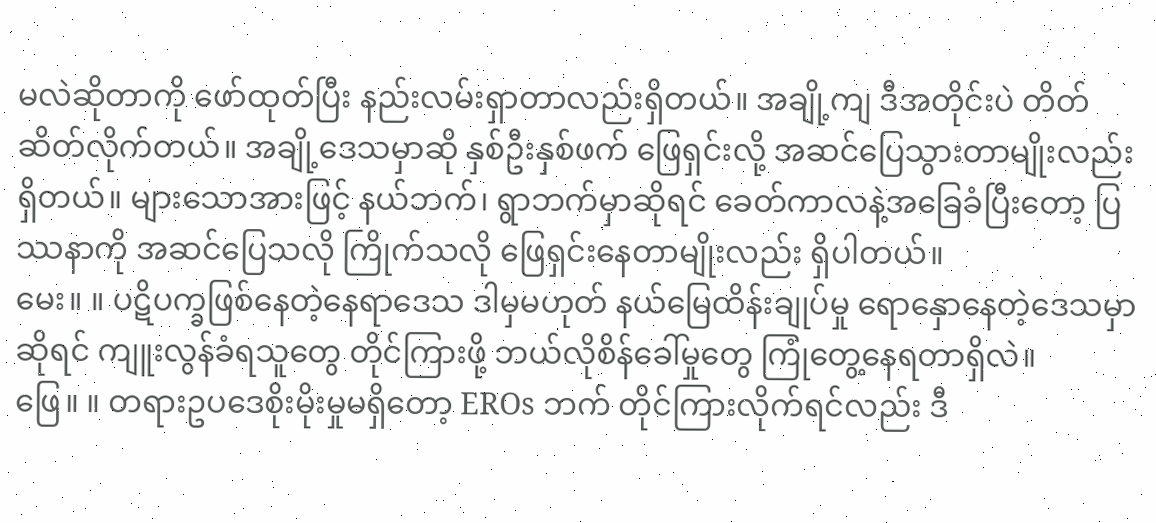မလဲဆိုတာကို ဖော်ထုတ်ပြီး နည်းလမ်းရှာတာလည်းရှိတယ်။ အချို့ကျ ဒီအတိုင်းပဲ တိတ်ဆိတ်လိုက်တယ်။ အချို့ဒေသမှာဆို နှစ်ဦးနှစ်ဖက် ဖြေရှင်းလို့ အဆင်ပြေသွားတာမျိုးလည်း ရှိတယ်။ များသောအားဖြင့် နယ်ဘက်၊ ရွာဘက်မှာဆိုရင် ခေတ်ကာလနဲ့အခြေခံပြီးတော့ ပြဿနာကို အဆင်ပြေသလို ကြိုက်သလို ဖြေရှင်းနေတာမျိုးလည်း ရှိပါတယ်။
မေး။ ။ ပဋိပက္ခဖြစ်နေတဲ့နေရာဒေသ ဒါမှမဟုတ် နယ်မြေထိန်းချုပ်မှု ရောနှောနေတဲ့ဒေသမှာဆိုရင် ကျူးလွန်ခံရသူတွေ တိုင်ကြားဖို့ ဘယ်လိုစိန်ခေါ်မှုတွေ ကြုံတွေ့နေရတာရှိလဲ။
ဖြေ။ ။ တရားဥပဒေစိုးမိုးမှုမရှိတော့ EROs ဘက် တိုင်ကြားလိုက်ရင်လည်း ဒီ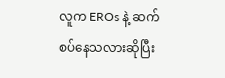လူက EROs နဲ့ ဆက်စပ်နေသလားဆိုပြီး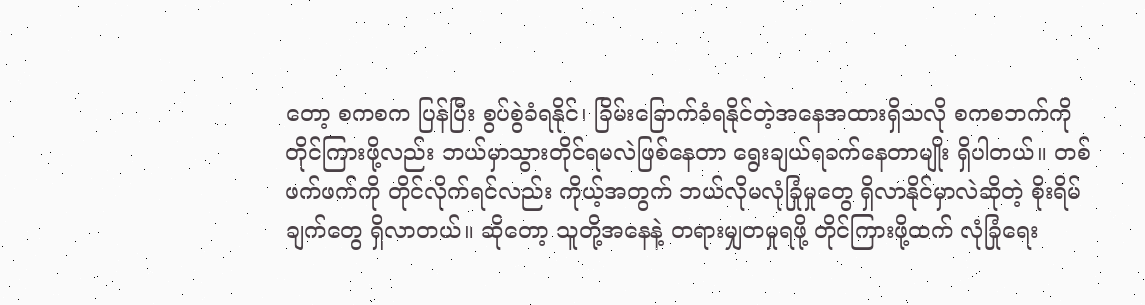တော့ စကစက ပြန်ပြီး စွပ်စွဲခံရနိုင်၊ ခြိမ်းခြောက်ခံရနိုင်တဲ့အနေအထားရှိသလို စကစဘက်ကို တိုင်ကြားဖို့လည်း ဘယ်မှာသွားတိုင်ရမလဲဖြစ်နေတာ ရွေးချယ်ရခက်နေတာမျိုး ရှိပါတယ်။ တစ်ဖက်ဖက်ကို တိုင်လိုက်ရင်လည်း ကိုယ့်အတွက် ဘယ်လိုမလုံခြုံမှုတွေ ရှိလာနိုင်မှာလဲဆိုတဲ့ စိုးရိမ်ချက်တွေ ရှိလာတယ်။ ဆိုတော့ သူတို့အနေနဲ့ တရားမျှတမှုရဖို့ တိုင်ကြားဖို့ထက် လုံခြုံရေး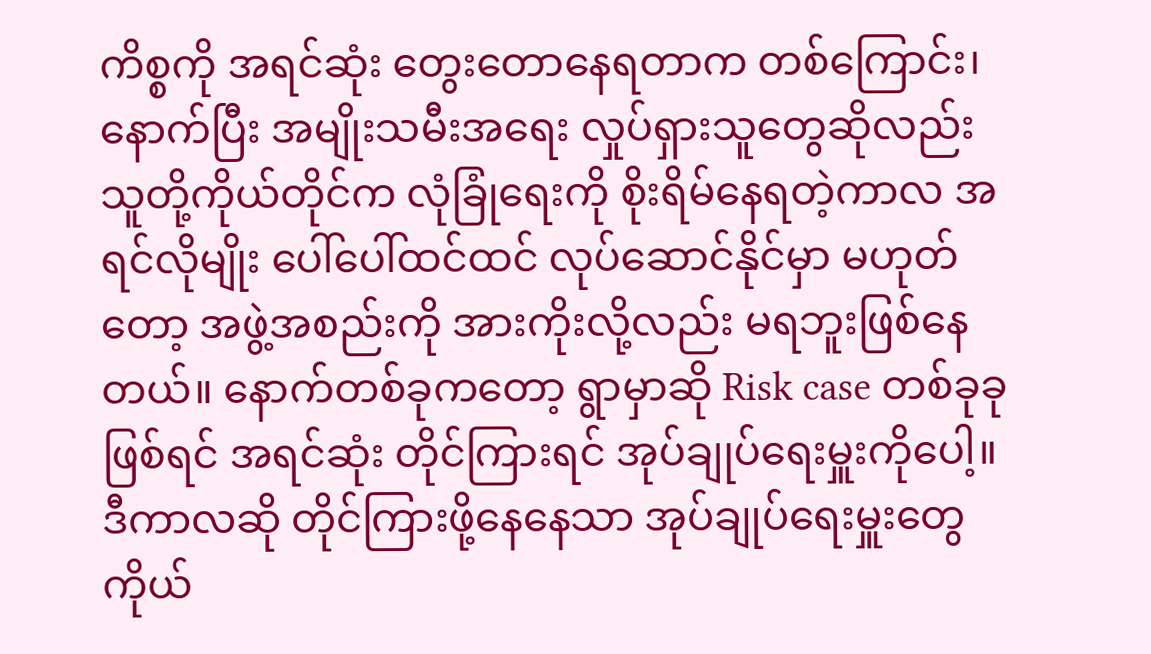ကိစ္စကို အရင်ဆုံး တွေးတောနေရတာက တစ်ကြောင်း၊ နောက်ပြီး အမျိုးသမီးအရေး လှုပ်ရှားသူတွေဆိုလည်း သူတို့ကိုယ်တိုင်က လုံခြုံရေးကို စိုးရိမ်နေရတဲ့ကာလ အရင်လိုမျိုး ပေါ်ပေါ်ထင်ထင် လုပ်ဆောင်နိုင်မှာ မဟုတ်တော့ အဖွဲ့အစည်းကို အားကိုးလို့လည်း မရဘူးဖြစ်နေတယ်။ နောက်တစ်ခုကတော့ ရွာမှာဆို Risk case တစ်ခုခုဖြစ်ရင် အရင်ဆုံး တိုင်ကြားရင် အုပ်ချုပ်ရေးမှူးကိုပေါ့။ ဒီကာလဆို တိုင်ကြားဖို့နေနေသာ အုပ်ချုပ်ရေးမှူးတွေကိုယ်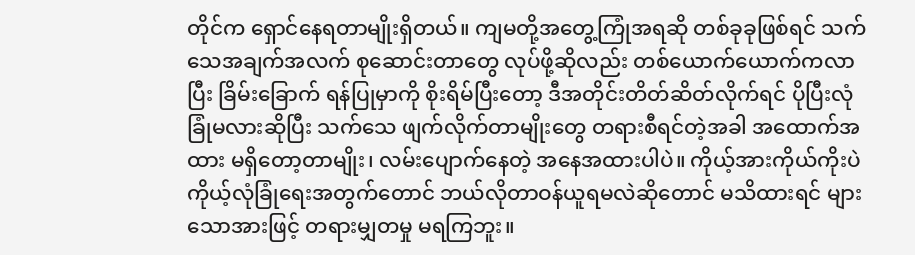တိုင်က ရှောင်နေရတာမျိုးရှိတယ်။ ကျမတို့အတွေ့ကြုံအရဆို တစ်ခုခုဖြစ်ရင် သက်သေအချက်အလက် စုဆောင်းတာတွေ လုပ်ဖို့ဆိုလည်း တစ်ယောက်ယောက်ကလာပြီး ခြိမ်းခြောက် ရန်ပြုမှာကို စိုးရိမ်ပြီးတော့ ဒီအတိုင်းတိတ်ဆိတ်လိုက်ရင် ပိုပြီးလုံခြုံမလားဆိုပြီး သက်သေ ဖျက်လိုက်တာမျိုးတွေ တရားစီရင်တဲ့အခါ အထောက်အထား မရှိတော့တာမျိုး၊ လမ်းပျောက်နေတဲ့ အနေအထားပါပဲ။ ကိုယ့်အားကိုယ်ကိုးပဲ ကိုယ့်လုံခြုံရေးအတွက်တောင် ဘယ်လိုတာဝန်ယူရမလဲဆိုတောင် မသိထားရင် များသောအားဖြင့် တရားမျှတမှု မရကြဘူး။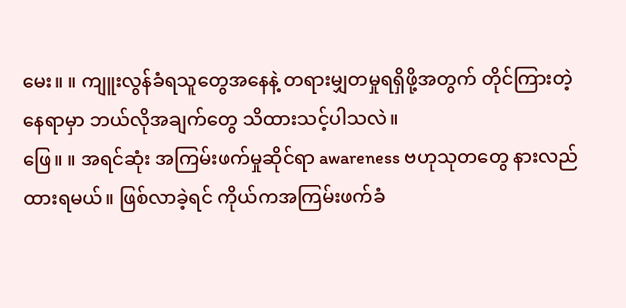မေး။ ။ ကျူးလွန်ခံရသူတွေအနေနဲ့ တရားမျှတမှုရရှိဖို့အတွက် တိုင်ကြားတဲ့နေရာမှာ ဘယ်လိုအချက်တွေ သိထားသင့်ပါသလဲ။
ဖြေ။ ။ အရင်ဆုံး အကြမ်းဖက်မှုဆိုင်ရာ awareness ဗဟုသုတတွေ နားလည်ထားရမယ်။ ဖြစ်လာခဲ့ရင် ကိုယ်ကအကြမ်းဖက်ခံ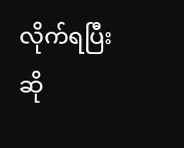လိုက်ရပြီးဆို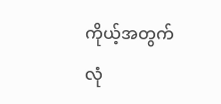ကိုယ့်အတွက် လုံ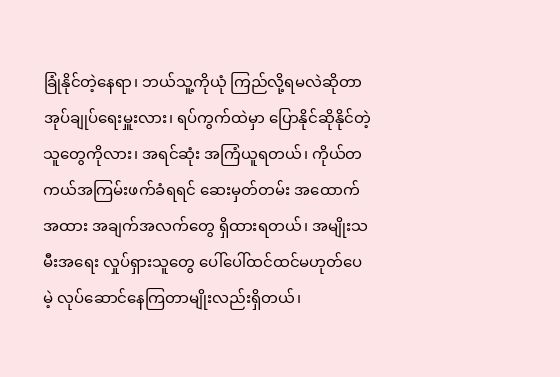ခြုံနိုင်တဲ့နေရာ၊ ဘယ်သူ့ကိုယုံ ကြည်လို့ရမလဲဆိုတာ အုပ်ချုပ်ရေးမှူးလား၊ ရပ်ကွက်ထဲမှာ ပြောနိုင်ဆိုနိုင်တဲ့သူတွေကိုလား၊ အရင်ဆုံး အကြံယူရတယ်၊ ကိုယ်တကယ်အကြမ်းဖက်ခံရရင် ဆေးမှတ်တမ်း အထောက်အထား အချက်အလက်တွေ ရှိထားရတယ်၊ အမျိုးသမီးအရေး လှုပ်ရှားသူတွေ ပေါ်ပေါ်ထင်ထင်မဟုတ်ပေမဲ့ လုပ်ဆောင်နေကြတာမျိုးလည်းရှိတယ်၊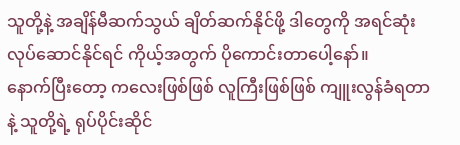သူတို့နဲ့ အချိန်မီဆက်သွယ် ချိတ်ဆက်နိုင်ဖို့ ဒါတွေကို အရင်ဆုံးလုပ်ဆောင်နိုင်ရင် ကိုယ့်အတွက် ပိုကောင်းတာပေါ့နော်။
နောက်ပြီးတော့ ကလေးဖြစ်ဖြစ် လူကြီးဖြစ်ဖြစ် ကျူးလွန်ခံရတာနဲ့ သူတို့ရဲ့ ရုပ်ပိုင်းဆိုင်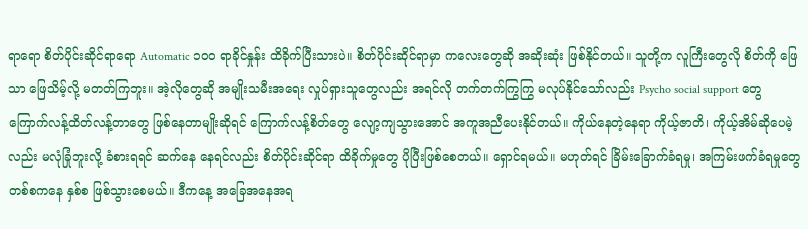ရာရော စိတ်ပိုင်းဆိုင်ရာရော Automatic ၁၀၀ ရာခိုင်နှုန်း ထိခိုက်ပြီးသားပဲ။ စိတ်ပိုင်းဆိုင်ရာမှာ ကလေးတွေဆို အဆိုးဆုံး ဖြစ်နိုင်တယ်။ သူတို့က လူကြီးတွေလို စိတ်ကို ဖြေသာ ဖြေသိမ့်လို့ မတတ်ကြဘူး။ အဲ့လိုတွေဆို အမျိုးသမီးအရေး လှုပ်ရှားသူတွေလည်း အရင်လို တက်တက်ကြွကြွ မလုပ်နိုင်သော်လည်း Psycho social support တွေ ကြောက်လန့်ထိတ်လန့်တာတွေ ဖြစ်နေတာမျိုးဆိုရင် ကြောက်လန့်စိတ်တွေ လျော့ကျသွားအောင် အကူအညီပေးနိုင်တယ်။ ကိုယ်နေတဲ့နေရာ ကိုယ့်ဇာတိ၊ ကိုယ့်အိမ်ဆိုပေမဲ့လည်း မလုံခြုံဘူးလို့ ခံစားရရင် ဆက်နေ နေရင်လည်း စိတ်ပိုင်းဆိုင်ရာ ထိခိုက်မှုတွေ ပိုပြီးဖြစ်စေတယ်။ ရှောင်ရမယ်။ မဟုတ်ရင် ခြိမ်းခြောက်ခံရမှု၊ အကြမ်းဖက်ခံရမှုတွေ တစ်စကနေ နှစ်စ ဖြစ်သွားစေမယ်။ ဒီကနေ့ အခြေအနေအရ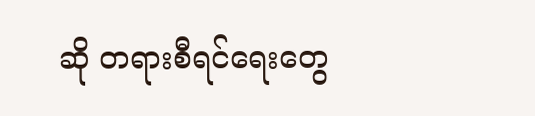ဆို တရားစီရင်ရေးတွေ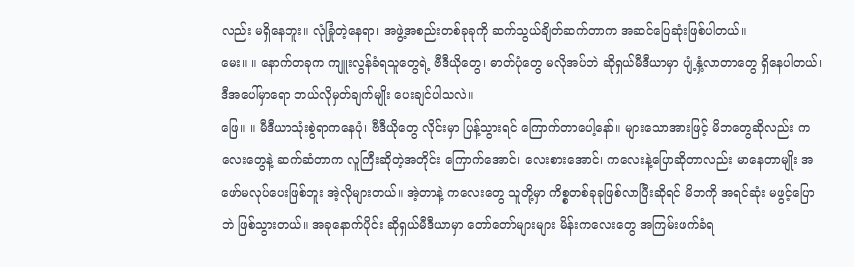လည်း မရှိနေဘူး။ လုံခြုံတဲ့နေရာ၊ အဖွဲ့အစည်းတစ်ခုခုကို ဆက်သွယ်ချိတ်ဆက်တာက အဆင်ပြေဆုံးဖြစ်ပါတယ်။
မေး။ ။ နောက်တခုက ကျူးလွန်ခံရသူတွေရဲ့ ဗီဒီယိုတွေ၊ ဓာတ်ပုံတွေ မလိုအပ်ဘဲ ဆိုရှယ်မီဒီယာမှာ ပျံ့နှံ့လာတာတွေ ရှိနေပါတယ်၊ ဒီအပေါ်မှာရော ဘယ်လိုမှတ်ချက်မျိုး ပေးချင်ပါသလဲ။
ဖြေ။ ။ မီဒီယာသုံးစွဲရာကနေပုံ၊ ဗီဒီယိုတွေ လိုင်းမှာ ပြန့်သွားရင် ကြောက်တာပေါ့နော်။ များသောအားဖြင့် မိဘတွေဆိုလည်း ကလေးတွေနဲ့ ဆက်ဆံတာက လူကြီးဆိုတဲ့အတိုင်း ကြောက်အောင်၊ လေးစားအောင်၊ ကလေးနဲ့ပြောဆိုတာလည်း မာနေတာမျိုး အဖော်မလုပ်ပေးဖြစ်ဘူး အဲ့လိုများတယ်။ အဲ့တာနဲ့ ကလေးတွေ သူတို့မှာ ကိစ္စတစ်ခုခုဖြစ်လာပြီးဆိုရင် မိဘကို အရင်ဆုံး မဖွင့်ပြောဘဲ ဖြစ်သွားတယ်။ အခုနောက်ပိုင်း ဆိုရှယ်မီဒီယာမှာ တော်တော်များများ မိန်းကလေးတွေ အကြမ်းဖက်ခံရ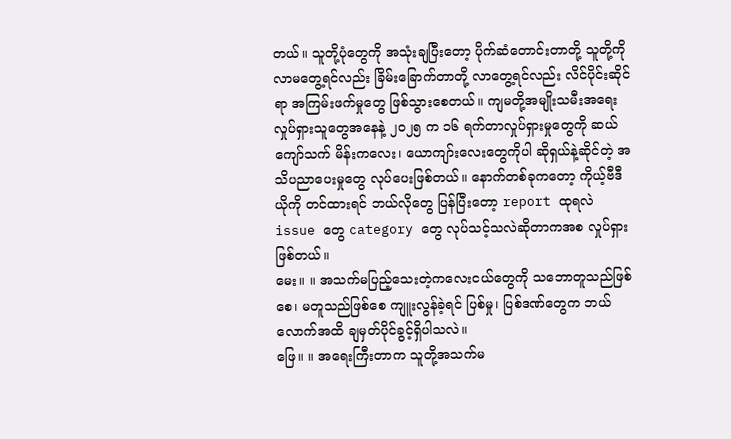တယ်။ သူတို့ပုံတွေကို အသုံးချပြီးတော့ ပိုက်ဆံတောင်းတာတို့ သူတို့ကို လာမတွေ့ရင်လည်း ခြိမ်းခြောက်တာတို့ လာတွေ့ရင်လည်း လိင်ပိုင်းဆိုင်ရာ အကြမ်းဖက်မှုတွေ ဖြစ်သွားစေတယ်။ ကျမတို့အမျိုးသမီးအရေးလှုပ်ရှားသူတွေအနေနဲ့ ၂၀၂၅ က ၁၆ ရက်တာလှုပ်ရှားမှုတွေကို ဆယ်ကျော်သက် မိန်းကလေး၊ ယောကျာ်းလေးတွေကိုပါ ဆိုရှယ်နဲ့ဆိုင်တဲ့ အသိပညာပေးမှုတွေ လုပ်ပေးဖြစ်တယ်။ နောက်တစ်ခုကတော့ ကိုယ့်ဗီဒီယိုကို တင်ထားရင် ဘယ်လိုတွေ ပြန်ပြီးတော့ report ထုရလဲ issue တွေ category တွေ လုပ်သင့်သလဲဆိုတာကအစ လှုပ်ရှားဖြစ်တယ်။
မေး။ ။ အသက်မပြည့်သေးတဲ့ကလေးငယ်တွေကို သဘောတူသည်ဖြစ်စေ၊ မတူသည်ဖြစ်စေ ကျူးလွန်ခဲ့ရင် ပြစ်မှု၊ ပြစ်ဒဏ်တွေက ဘယ်လောက်အထိ ချမှတ်ပိုင်ခွင့်ရှိပါသလဲ။
ဖြေ။ ။ အရေးကြီးတာက သူတို့အသက်မ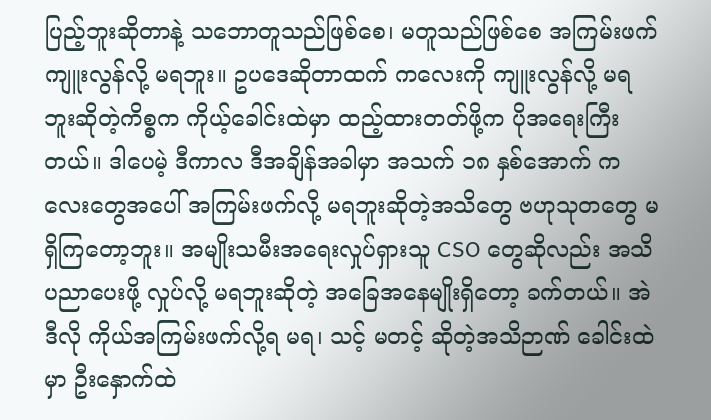ပြည့်ဘူးဆိုတာနဲ့ သဘောတူသည်ဖြစ်စေ၊ မတူသည်ဖြစ်စေ အကြမ်းဖက်ကျူးလွန်လို့ မရဘူး။ ဥပဒေဆိုတာထက် ကလေးကို ကျူးလွန်လို့ မရဘူးဆိုတဲ့ကိစ္စက ကိုယ့်ခေါင်းထဲမှာ ထည့်ထားတတ်ဖို့က ပိုအရေးကြီးတယ်။ ဒါပေမဲ့ ဒီကာလ ဒီအချိန်အခါမှာ အသက် ၁၈ နှစ်အောက် ကလေးတွေအပေါ် အကြမ်းဖက်လို့ မရဘူးဆိုတဲ့အသိတွေ ဗဟုသုတတွေ မရှိကြတော့ဘူး။ အမျိုးသမီးအရေးလှုပ်ရှားသူ CSO တွေဆိုလည်း အသိပညာပေးဖို့ လှုပ်လို့ မရဘူးဆိုတဲ့ အခြေအနေမျိုးရှိတော့ ခက်တယ်။ အဲဒီလို ကိုယ်အကြမ်းဖက်လို့ရ မရ၊ သင့် မတင့် ဆိုတဲ့အသိဉာဏ် ခေါင်းထဲမှာ ဦးနှောက်ထဲ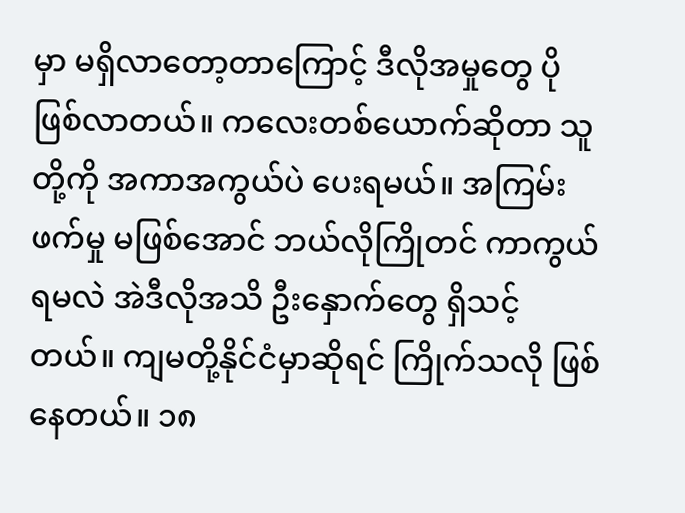မှာ မရှိလာတော့တာကြောင့် ဒီလိုအမှုတွေ ပိုဖြစ်လာတယ်။ ကလေးတစ်ယောက်ဆိုတာ သူတို့ကို အကာအကွယ်ပဲ ပေးရမယ်။ အကြမ်းဖက်မှု မဖြစ်အောင် ဘယ်လိုကြိုတင် ကာကွယ်ရမလဲ အဲဒီလိုအသိ ဦးနှောက်တွေ ရှိသင့်တယ်။ ကျမတို့နိုင်ငံမှာဆိုရင် ကြိုက်သလို ဖြစ်နေတယ်။ ၁၈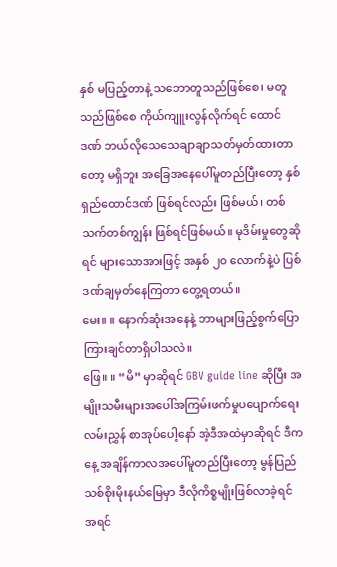နှစ် မပြည့်တာနဲ့ သဘောတူသည်ဖြစ်စေ၊ မတူသည်ဖြစ်စေ ကိုယ်ကျူးလွန်လိုက်ရင် ထောင်ဒဏ် ဘယ်လိုသေသေချာချာသတ်မှတ်ထားတာတော့ မရှိဘူး အခြေအနေပေါ်မူတည်ပြီးတော့ နှစ်ရှည်ထောင်ဒဏ် ဖြစ်ရင်လည်း ဖြစ်မယ်၊ တစ်သက်တစ်ကျွန်း ဖြစ်ရင်ဖြစ်မယ်။ မုဒိမ်းမှုတွေဆိုရင် များသောအားဖြင့် အနှစ် ၂၀ လောက်နဲ့ပဲ ပြစ်ဒဏ်ချမှတ်နေကြတာ တွေ့ရတယ်။
မေး။ ။ နောက်ဆုံးအနေနဲ့ ဘာများဖြည့်စွက်ပြောကြားချင်တာရှိပါသလဲ။
ဖြေ။ ။ “မိ” မှာဆိုရင် GBV guide line ဆိုပြီး အမျိုးသမီးများအပေါ်အကြမ်းဖက်မှုပပျောက်ရေး လမ်းညွှန် စာအုပ်ပေါ့နော် အဲ့ဒီအထဲမှာဆိုရင် ဒီကနေ့ အချိန်ကာလအပေါ်မူတည်ပြီးတော့ မွန်ပြည်သစ်စိုးမိုးနယ်မြေမှာ ဒီလိုကိစ္စမျိုးဖြစ်လာခဲ့ရင် အရင်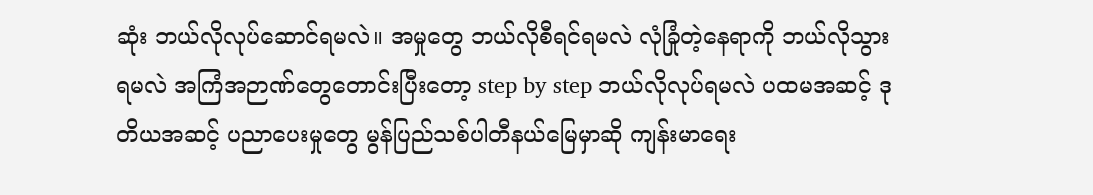ဆုံး ဘယ်လိုလုပ်ဆောင်ရမလဲ။ အမှုတွေ ဘယ်လိုစီရင်ရမလဲ လုံခြုံတဲ့နေရာကို ဘယ်လိုသွားရမလဲ အကြံအဉာဏ်တွေတောင်းပြီးတော့ step by step ဘယ်လိုလုပ်ရမလဲ ပထမအဆင့် ဒုတိယအဆင့် ပညာပေးမှုတွေ မွန်ပြည်သစ်ပါတီနယ်မြေမှာဆို ကျန်းမာရေး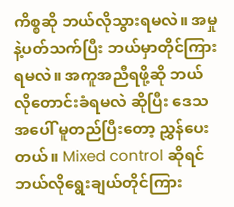ကိစ္စဆို ဘယ်လိုသွားရမလဲ။ အမှုနဲ့ပတ်သက်ပြီး ဘယ်မှာတိုင်ကြားရမလဲ။ အကူအညီရဖို့ဆို ဘယ်လိုတောင်းခံရမလဲ ဆိုပြီး ဒေသအပေါ် မူတည်ပြီးတော့ ညွှန်ပေးတယ်။ Mixed control ဆိုရင် ဘယ်လိုရွေးချယ်တိုင်ကြား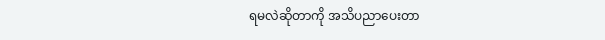ရမလဲဆိုတာကို အသိပညာပေးတာ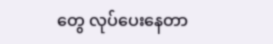တွေ လုပ်ပေးနေတာ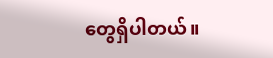တွေရှိပါတယ်။